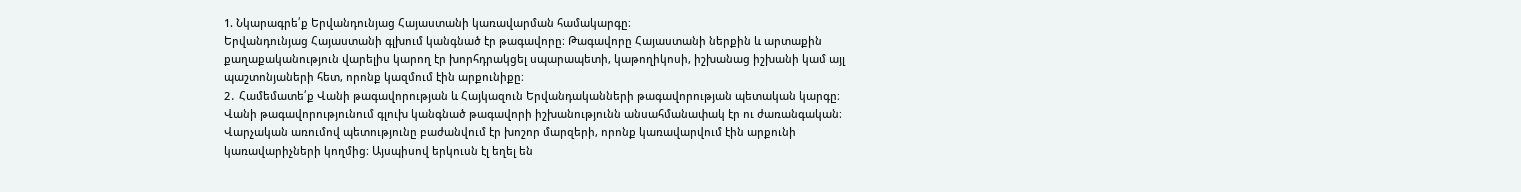1. Նկարագրե՛ք Երվանդունյաց Հայաստանի կառավարման համակարգը։
Երվանդունյաց Հայաստանի գլխում կանգնած էր թագավորը։ Թագավորը Հայաստանի ներքին և արտաքին քաղաքականություն վարելիս կարող էր խորհդրակցել սպարապետի, կաթողիկոսի, իշխանաց իշխանի կամ այլ պաշտոնյաների հետ, որոնք կազմում էին արքունիքը։
2․ Համեմատե՛ք Վանի թագավորության և Հայկազուն Երվանդականների թագավորության պետական կարգը։
Վանի թագավորությունում գլուխ կանգնած թագավորի իշխանությունն անսահմանափակ էր ու ժառանգական։ Վարչական առումով պետությունը բաժանվում էր խոշոր մարզերի, որոնք կառավարվում էին արքունի կառավարիչների կողմից։ Այսպիսով երկուսն էլ եղել են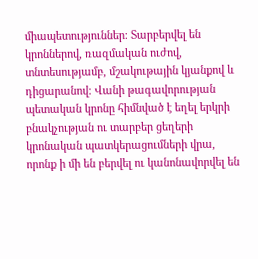միապետություններ։ Տարբերվել են կրոններով, ռազմական ուժով, տնտեսությամբ, մշակութային կյանքով և դիցարանով։ Վանի թագավորության պետական կրոնը հիմնված է եղել երկրի բնակչության ու տարբեր ցեղերի կրոնական պատկերացումների վրա, որոնք ի մի են բերվել ու կանոնավորվել են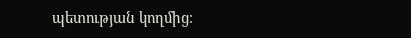պետության կողմից։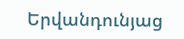Երվանդունյաց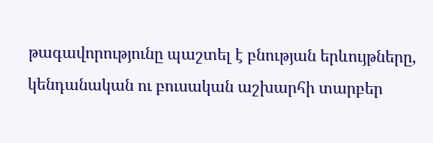թագավորությունը պաշտել է բնության երևույթները, կենդանական ու բուսական աշխարհի տարբեր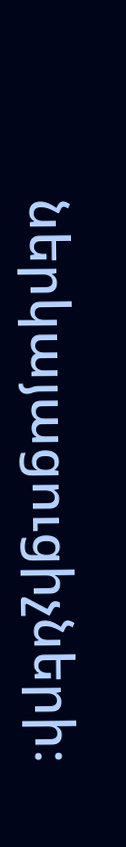ներկայացուցիչների։